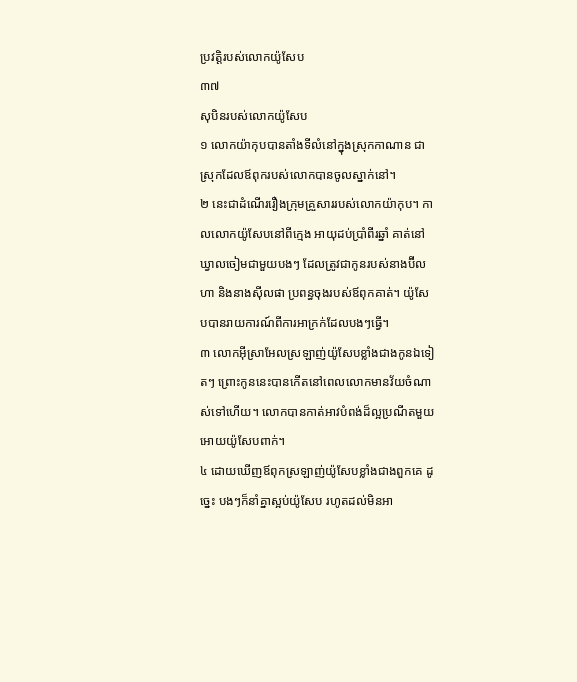ប្រវត្តិរបស់លោកយ៉ូសែប
៣៧
សុបិនរបស់លោកយ៉ូសែប
១ លោកយ៉ាកុបបានតាំងទីលំនៅក្នុងស្រុកកាណាន ជាស្រុកដែលឪពុករបស់លោកបានចូលស្នាក់នៅ។
២ នេះជាដំណើររឿងក្រុមគ្រួសាររបស់លោកយ៉ាកុប។ កាលលោកយ៉ូសែបនៅពីក្មេង អាយុដប់ប្រាំពីរឆ្នាំ គាត់នៅឃ្វាលចៀមជាមួយបងៗ ដែលត្រូវជាកូនរបស់នាងប៊ីលហា និងនាងស៊ីលផា ប្រពន្ធចុងរបស់ឪពុកគាត់។ យ៉ូសែបបានរាយការណ៍ពីការអាក្រក់ដែលបងៗធ្វើ។
៣ លោកអ៊ីស្រាអែលស្រឡាញ់យ៉ូសែបខ្លាំងជាងកូនឯទៀតៗ ព្រោះកូននេះបានកើតនៅពេលលោកមានវ័យចំណាស់ទៅហើយ។ លោកបានកាត់អាវបំពង់ដ៏ល្អប្រណីតមួយ អោយយ៉ូសែបពាក់។
៤ ដោយឃើញឪពុកស្រឡាញ់យ៉ូសែបខ្លាំងជាងពួកគេ ដូច្នេះ បងៗក៏នាំគ្នាស្អប់យ៉ូសែប រហូតដល់មិនអា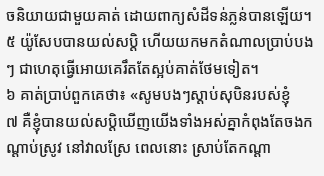ចនិយាយជាមួយគាត់ ដោយពាក្យសំដីទន់ភ្លន់បានឡើយ។
៥ យ៉ូសែបបានយល់សប្តិ ហើយយកមកតំណាលប្រាប់បងៗ ជាហេតុធ្វើអោយគេរឹតតែស្អប់គាត់ថែមទៀត។
៦ គាត់ប្រាប់ពួកគេថា៖ «សូមបងៗស្ដាប់សុបិនរបស់ខ្ញុំ
៧ គឺខ្ញុំបានយល់សប្តិឃើញយើងទាំងអស់គ្នាកំពុងតែចងកណ្ដាប់ស្រូវ នៅវាលស្រែ ពេលនោះ ស្រាប់តែកណ្ដា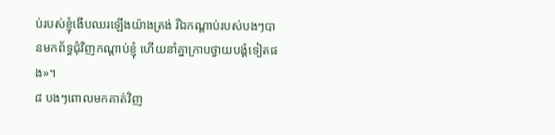ប់របស់ខ្ញុំងើបឈរឡើងយ៉ាងត្រង់ រីឯកណ្ដាប់របស់បងៗបានមកព័ទ្ធជុំវិញកណ្ដាប់ខ្ញុំ ហើយនាំគ្នាក្រាបថ្វាយបង្គំទៀតផង»។
៨ បងៗពោលមកគាត់វិញ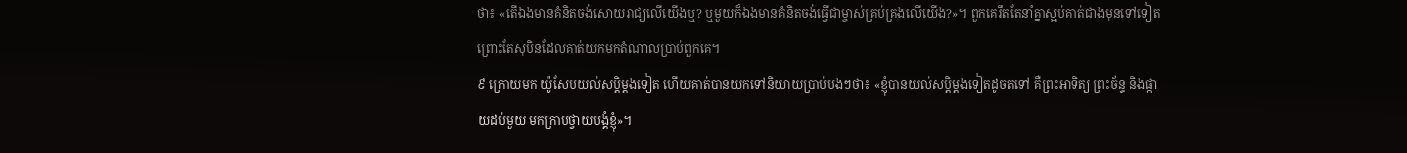ថា៖ «តើឯងមានគំនិតចង់សោយរាជ្យលើយើងឬ? ឬមួយក៏ឯងមានគំនិតចង់ធ្វើជាម្ចាស់គ្រប់គ្រងលើយើង?»។ ពួកគេរឹតតែនាំគ្នាស្អប់គាត់ជាងមុនទៅទៀត ព្រោះតែសុបិនដែលគាត់យកមកតំណាលប្រាប់ពួកគេ។
៩ ក្រោយមក យ៉ូសែបយល់សប្តិម្ដងទៀត ហើយគាត់បានយកទៅនិយាយប្រាប់បងៗថា៖ «ខ្ញុំបានយល់សប្តិម្ដងទៀតដូចតទៅ គឺព្រះអាទិត្យ ព្រះច័ន្ទ និងផ្កាយដប់មួយ មកក្រាបថ្វាយបង្គំខ្ញុំ»។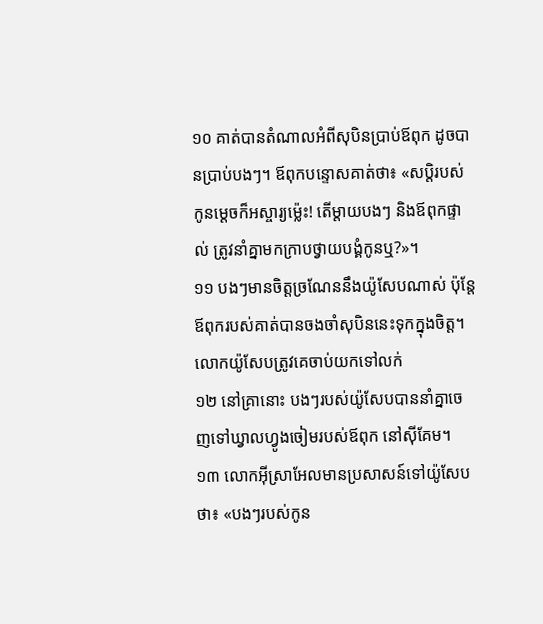១០ គាត់បានតំណាលអំពីសុបិនប្រាប់ឪពុក ដូចបានប្រាប់បងៗ។ ឪពុកបន្ទោសគាត់ថា៖ «សប្តិរបស់កូនម្ដេចក៏អស្ចារ្យម៉្លេះ! តើម្ដាយបងៗ និងឪពុកផ្ទាល់ ត្រូវនាំគ្នាមកក្រាបថ្វាយបង្គំកូនឬ?»។
១១ បងៗមានចិត្តច្រណែននឹងយ៉ូសែបណាស់ ប៉ុន្តែ ឪពុករបស់គាត់បានចងចាំសុបិននេះទុកក្នុងចិត្ត។
លោកយ៉ូសែបត្រូវគេចាប់យកទៅលក់
១២ នៅគ្រានោះ បងៗរបស់យ៉ូសែបបាននាំគ្នាចេញទៅឃ្វាលហ្វូងចៀមរបស់ឪពុក នៅស៊ីគែម។
១៣ លោកអ៊ីស្រាអែលមានប្រសាសន៍ទៅយ៉ូសែបថា៖ «បងៗរបស់កូន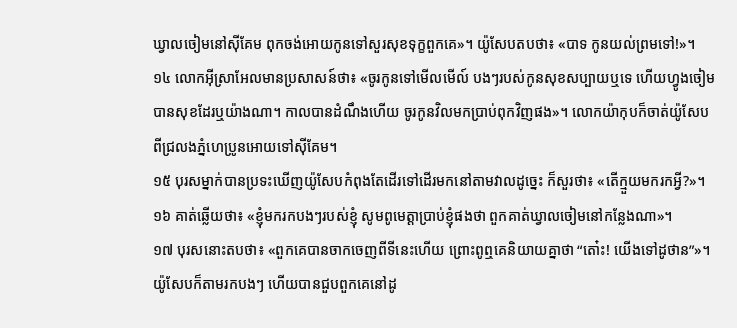ឃ្វាលចៀមនៅស៊ីគែម ពុកចង់អោយកូនទៅសួរសុខទុក្ខពួកគេ»។ យ៉ូសែបតបថា៖ «បាទ កូនយល់ព្រមទៅ!»។
១៤ លោកអ៊ីស្រាអែលមានប្រសាសន៍ថា៖ «ចូរកូនទៅមើលមើល៍ បងៗរបស់កូនសុខសប្បាយឬទេ ហើយហ្វូងចៀមបានសុខដែរឬយ៉ាងណា។ កាលបានដំណឹងហើយ ចូរកូនវិលមកប្រាប់ពុកវិញផង»។ លោកយ៉ាកុបក៏ចាត់យ៉ូសែប ពីជ្រលងភ្នំហេប្រូនអោយទៅស៊ីគែម។
១៥ បុរសម្នាក់បានប្រទះឃើញយ៉ូសែបកំពុងតែដើរទៅដើរមកនៅតាមវាលដូច្នេះ ក៏សួរថា៖ «តើក្មួយមករកអ្វី?»។
១៦ គាត់ឆ្លើយថា៖ «ខ្ញុំមករកបងៗរបស់ខ្ញុំ សូមពូមេត្តាប្រាប់ខ្ញុំផងថា ពួកគាត់ឃ្វាលចៀមនៅកន្លែងណា»។
១៧ បុរសនោះតបថា៖ «ពួកគេបានចាកចេញពីទីនេះហើយ ព្រោះពូឮគេនិយាយគ្នាថា “តោ៎ះ! យើងទៅដូថាន”»។ យ៉ូសែបក៏តាមរកបងៗ ហើយបានជួបពួកគេនៅដូ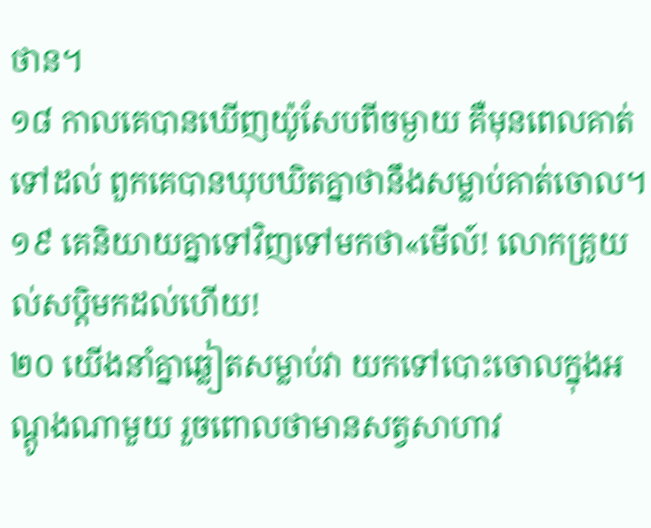ថាន។
១៨ កាលគេបានឃើញយ៉ូសែបពីចម្ងាយ គឺមុនពេលគាត់ទៅដល់ ពួកគេបានឃុបឃិតគ្នាថានឹងសម្លាប់គាត់ចោល។
១៩ គេនិយាយគ្នាទៅវិញទៅមកថា«មើល៍! លោកគ្រូយល់សប្តិមកដល់ហើយ!
២០ យើងនាំគ្នាឆ្លៀតសម្លាប់វា យកទៅបោះចោលក្នុងអណ្ដូងណាមួយ រួចពោលថាមានសត្វសាហាវ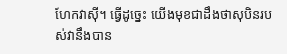ហែកវាស៊ី។ ធ្វើដូច្នេះ យើងមុខជាដឹងថាសុបិនរបស់វានឹងបាន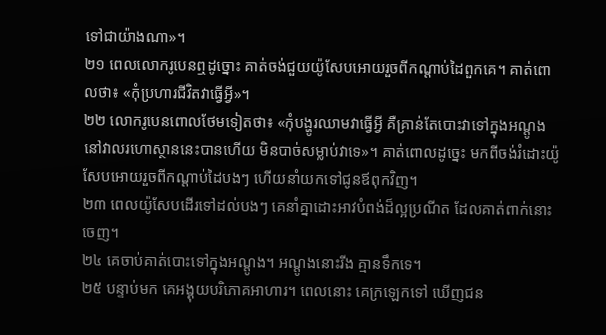ទៅជាយ៉ាងណា»។
២១ ពេលលោករូបេនឮដូច្នោះ គាត់ចង់ជួយយ៉ូសែបអោយរួចពីកណ្ដាប់ដៃពួកគេ។ គាត់ពោលថា៖ «កុំប្រហារជីវិតវាធ្វើអ្វី»។
២២ លោករូបេនពោលថែមទៀតថា៖ «កុំបង្ហូរឈាមវាធ្វើអ្វី គឺគ្រាន់តែបោះវាទៅក្នុងអណ្ដូងនៅវាលរហោស្ថាននេះបានហើយ មិនបាច់សម្លាប់វាទេ»។ គាត់ពោលដូច្នេះ មកពីចង់រំដោះយ៉ូសែបអោយរួចពីកណ្ដាប់ដៃបងៗ ហើយនាំយកទៅជូនឪពុកវិញ។
២៣ ពេលយ៉ូសែបដើរទៅដល់បងៗ គេនាំគ្នាដោះអាវបំពង់ដ៏ល្អប្រណីត ដែលគាត់ពាក់នោះចេញ។
២៤ គេចាប់គាត់បោះទៅក្នុងអណ្ដូង។ អណ្ដូងនោះរីង គ្មានទឹកទេ។
២៥ បន្ទាប់មក គេអង្គុយបរិភោគអាហារ។ ពេលនោះ គេក្រឡេកទៅ ឃើញជន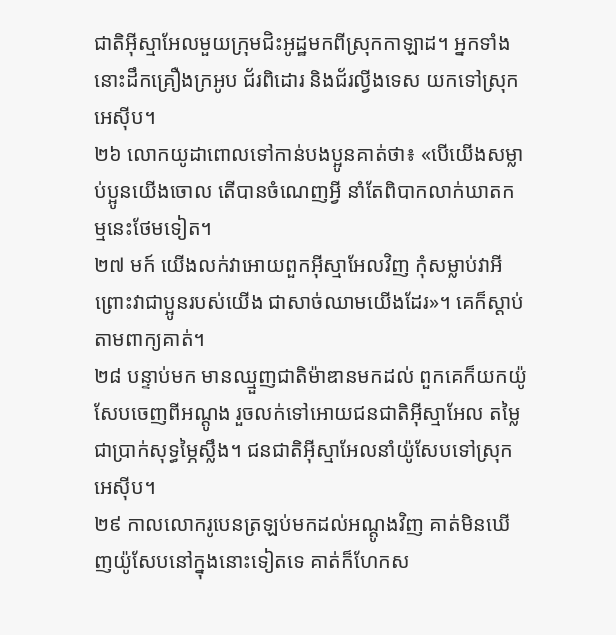ជាតិអ៊ីស្មាអែលមួយក្រុមជិះអូដ្ឋមកពីស្រុកកាឡាដ។ អ្នកទាំងនោះដឹកគ្រឿងក្រអូប ជ័រពិដោរ និងជ័រល្វីងទេស យកទៅស្រុកអេស៊ីប។
២៦ លោកយូដាពោលទៅកាន់បងប្អូនគាត់ថា៖ «បើយើងសម្លាប់ប្អូនយើងចោល តើបានចំណេញអ្វី នាំតែពិបាកលាក់ឃាតកម្មនេះថែមទៀត។
២៧ មក៍ យើងលក់វាអោយពួកអ៊ីស្មាអែលវិញ កុំសម្លាប់វាអី ព្រោះវាជាប្អូនរបស់យើង ជាសាច់ឈាមយើងដែរ»។ គេក៏ស្ដាប់តាមពាក្យគាត់។
២៨ បន្ទាប់មក មានឈ្មួញជាតិម៉ាឌានមកដល់ ពួកគេក៏យកយ៉ូសែបចេញពីអណ្ដូង រួចលក់ទៅអោយជនជាតិអ៊ីស្មាអែល តម្លៃជាប្រាក់សុទ្ធម្ភៃស្លឹង។ ជនជាតិអ៊ីស្មាអែលនាំយ៉ូសែបទៅស្រុកអេស៊ីប។
២៩ កាលលោករូបេនត្រឡប់មកដល់អណ្ដូងវិញ គាត់មិនឃើញយ៉ូសែបនៅក្នុងនោះទៀតទេ គាត់ក៏ហែកស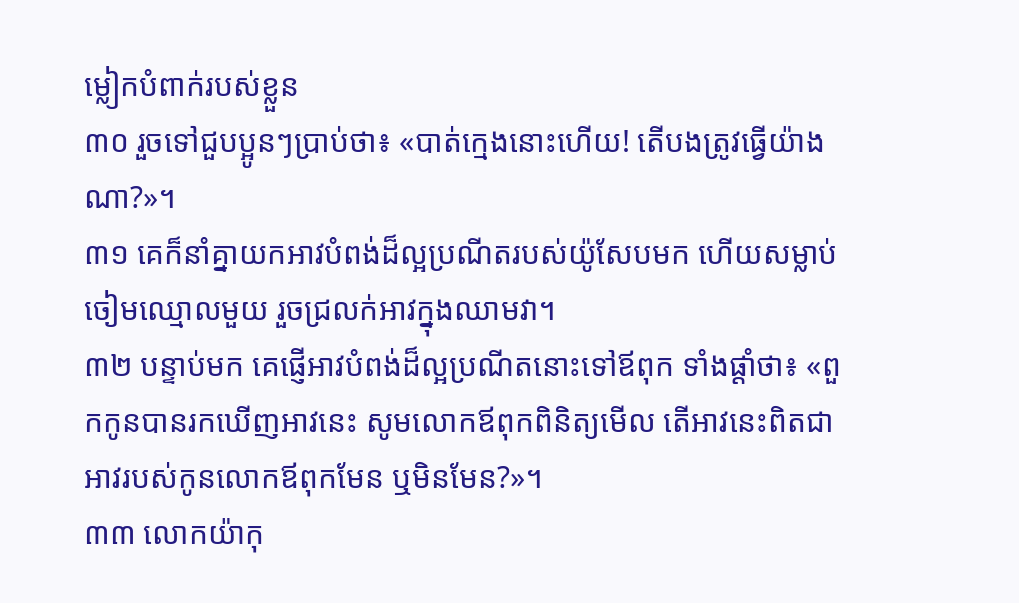ម្លៀកបំពាក់របស់ខ្លួន
៣០ រួចទៅជួបប្អូនៗប្រាប់ថា៖ «បាត់ក្មេងនោះហើយ! តើបងត្រូវធ្វើយ៉ាងណា?»។
៣១ គេក៏នាំគ្នាយកអាវបំពង់ដ៏ល្អប្រណីតរបស់យ៉ូសែបមក ហើយសម្លាប់ចៀមឈ្មោលមួយ រួចជ្រលក់អាវក្នុងឈាមវា។
៣២ បន្ទាប់មក គេផ្ញើអាវបំពង់ដ៏ល្អប្រណីតនោះទៅឪពុក ទាំងផ្ដាំថា៖ «ពួកកូនបានរកឃើញអាវនេះ សូមលោកឪពុកពិនិត្យមើល តើអាវនេះពិតជាអាវរបស់កូនលោកឪពុកមែន ឬមិនមែន?»។
៣៣ លោកយ៉ាកុ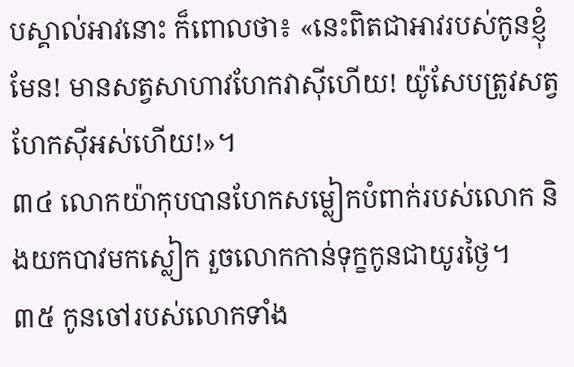បស្គាល់អាវនោះ ក៏ពោលថា៖ «នេះពិតជាអាវរបស់កូនខ្ញុំមែន! មានសត្វសាហាវហែកវាស៊ីហើយ! យ៉ូសែបត្រូវសត្វហែកស៊ីអស់ហើយ!»។
៣៤ លោកយ៉ាកុបបានហែកសម្លៀកបំពាក់របស់លោក និងយកបាវមកស្លៀក រួចលោកកាន់ទុក្ខកូនជាយូរថ្ងៃ។
៣៥ កូនចៅរបស់លោកទាំង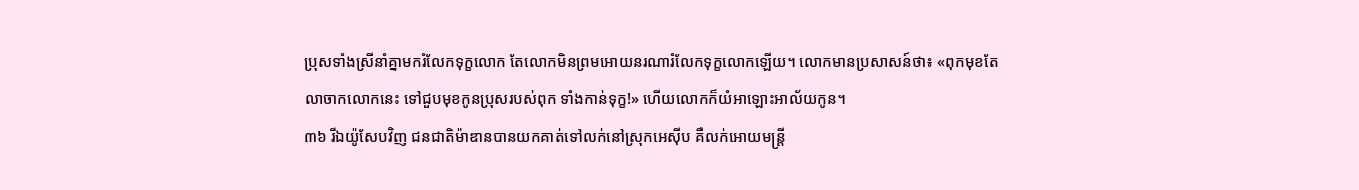ប្រុសទាំងស្រីនាំគ្នាមករំលែកទុក្ខលោក តែលោកមិនព្រមអោយនរណារំលែកទុក្ខលោកឡើយ។ លោកមានប្រសាសន៍ថា៖ «ពុកមុខតែលាចាកលោកនេះ ទៅជួបមុខកូនប្រុសរបស់ពុក ទាំងកាន់ទុក្ខ!» ហើយលោកក៏យំអាឡោះអាល័យកូន។
៣៦ រីឯយ៉ូសែបវិញ ជនជាតិម៉ាឌានបានយកគាត់ទៅលក់នៅស្រុកអេស៊ីប គឺលក់អោយមន្ត្រី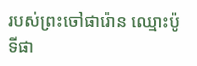របស់ព្រះចៅផារ៉ោន ឈ្មោះប៉ូទីផា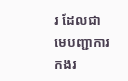រ ដែលជាមេបញ្ជាការកងរ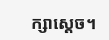ក្សាស្ដេច។